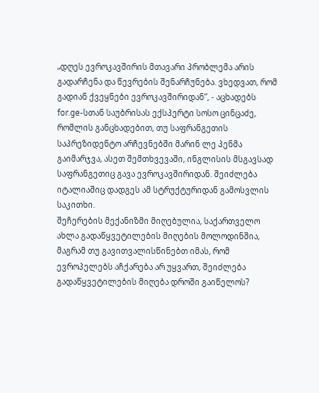„დღეს ევროკავშირის მთავარი პრობლემა არის გადარჩენა და წევრების შენარჩუნება. ვხედვათ, რომ გადიან ქვეყნები ევროკავშირიდან“, - აცხადებს for.ge-სთან საუბრისას ექსპერტი სოსო ცინცაძე, რომლის განცხადებით, თუ საფრანგეთის საპრეზიდენტო არჩევნებში მარინ ლე პენმა გაიმარჯვა, ასეთ შემთხვევაში, ინგლისის მსგავსად საფრანგეთიც გავა ევროკავშირიდან. შეიძლება იტალიაშიც დადგეს ამ სტრუქტურიდან გამოსვლის საკითხი.
შეჩერების მექანიზმი მიღებულია, საქართველო ახლა გადაწყვეტილების მიღების მოლოდინშია, მაგრამ თუ გავითვალისწინებთ იმას, რომ ევროპელებს აჩქარება არ უყვართ, შეიძლება გადაწყვეტილების მიღება დროში გაიწელოს?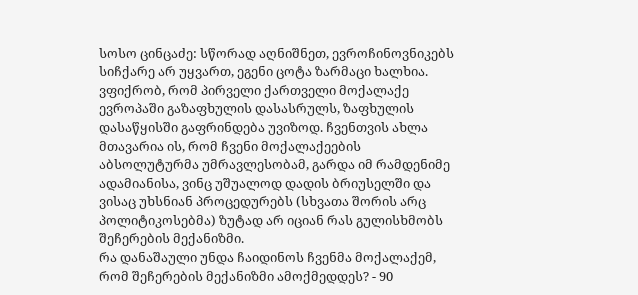სოსო ცინცაძე: სწორად აღნიშნეთ, ევროჩინოვნიკებს სიჩქარე არ უყვართ, ეგენი ცოტა ზარმაცი ხალხია. ვფიქრობ, რომ პირველი ქართველი მოქალაქე ევროპაში გაზაფხულის დასასრულს, ზაფხულის დასაწყისში გაფრინდება უვიზოდ. ჩვენთვის ახლა მთავარია ის, რომ ჩვენი მოქალაქეების აბსოლუტურმა უმრავლესობამ, გარდა იმ რამდენიმე ადამიანისა, ვინც უშუალოდ დადის ბრიუსელში და ვისაც უხსნიან პროცედურებს (სხვათა შორის არც პოლიტიკოსებმა) ზუტად არ იციან რას გულისხმობს შეჩერების მექანიზმი.
რა დანაშაული უნდა ჩაიდინოს ჩვენმა მოქალაქემ, რომ შეჩერების მექანიზმი ამოქმედდეს? - 90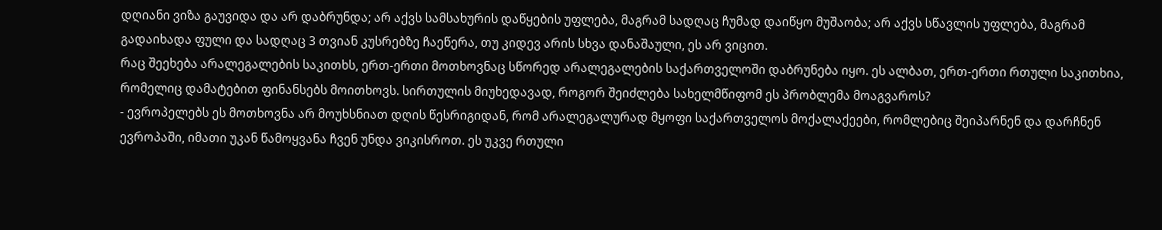დღიანი ვიზა გაუვიდა და არ დაბრუნდა; არ აქვს სამსახურის დაწყების უფლება, მაგრამ სადღაც ჩუმად დაიწყო მუშაობა; არ აქვს სწავლის უფლება, მაგრამ გადაიხადა ფული და სადღაც 3 თვიან კუსრებზე ჩაეწერა, თუ კიდევ არის სხვა დანაშაული, ეს არ ვიცით.
რაც შეეხება არალეგალების საკითხს, ერთ-ერთი მოთხოვნაც სწორედ არალეგალების საქართველოში დაბრუნება იყო. ეს ალბათ, ერთ-ერთი რთული საკითხია, რომელიც დამატებით ფინანსებს მოითხოვს. სირთულის მიუხედავად, როგორ შეიძლება სახელმწიფომ ეს პრობლემა მოაგვაროს?
- ევროპელებს ეს მოთხოვნა არ მოუხსნიათ დღის წესრიგიდან, რომ არალეგალურად მყოფი საქართველოს მოქალაქეები, რომლებიც შეიპარნენ და დარჩნენ ევროპაში, იმათი უკან წამოყვანა ჩვენ უნდა ვიკისროთ. ეს უკვე რთული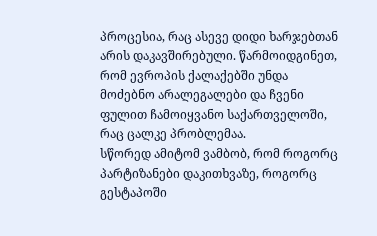პროცესია, რაც ასევე დიდი ხარჯებთან არის დაკავშირებული. წარმოიდგინეთ, რომ ევროპის ქალაქებში უნდა მოძებნო არალეგალები და ჩვენი ფულით ჩამოიყვანო საქართველოში, რაც ცალკე პრობლემაა.
სწორედ ამიტომ ვამბობ, რომ როგორც პარტიზანები დაკითხვაზე, როგორც გესტაპოში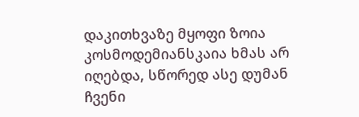დაკითხვაზე მყოფი ზოია კოსმოდემიანსკაია ხმას არ იღებდა, სწორედ ასე დუმან ჩვენი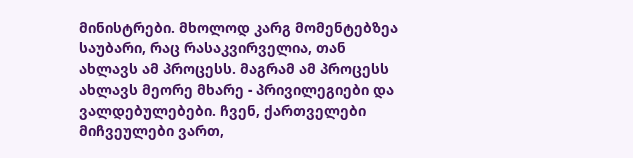მინისტრები. მხოლოდ კარგ მომენტებზეა საუბარი, რაც რასაკვირველია, თან ახლავს ამ პროცესს. მაგრამ ამ პროცესს ახლავს მეორე მხარე - პრივილეგიები და ვალდებულებები. ჩვენ, ქართველები მიჩვეულები ვართ,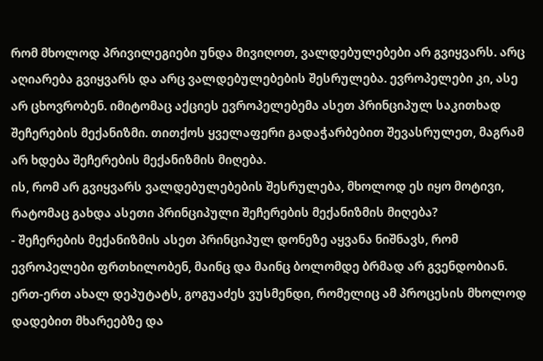რომ მხოლოდ პრივილეგიები უნდა მივიღოთ, ვალდებულებები არ გვიყვარს. არც აღიარება გვიყვარს და არც ვალდებულებების შესრულება. ევროპელები კი, ასე არ ცხოვრობენ. იმიტომაც აქციეს ევროპელებემა ასეთ პრინციპულ საკითხად შეჩერების მექანიზმი. თითქოს ყველაფერი გადაჭარბებით შევასრულეთ, მაგრამ არ ხდება შეჩერების მექანიზმის მიღება.
ის, რომ არ გვიყვარს ვალდებულებების შესრულება, მხოლოდ ეს იყო მოტივი, რატომაც გახდა ასეთი პრინციპული შეჩერების მექანიზმის მიღება?
- შეჩერების მექანიზმის ასეთ პრინციპულ დონეზე აყვანა ნიშნავს, რომ ევროპელები ფრთხილობენ, მაინც და მაინც ბოლომდე ბრმად არ გვენდობიან. ერთ-ერთ ახალ დეპუტატს, გოგუაძეს ვუსმენდი, რომელიც ამ პროცესის მხოლოდ დადებით მხარეებზე და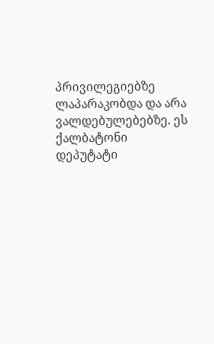პრივილეგიებზე ლაპარაკობდა და არა ვალდებულებებზე. ეს ქალბატონი დეპუტატი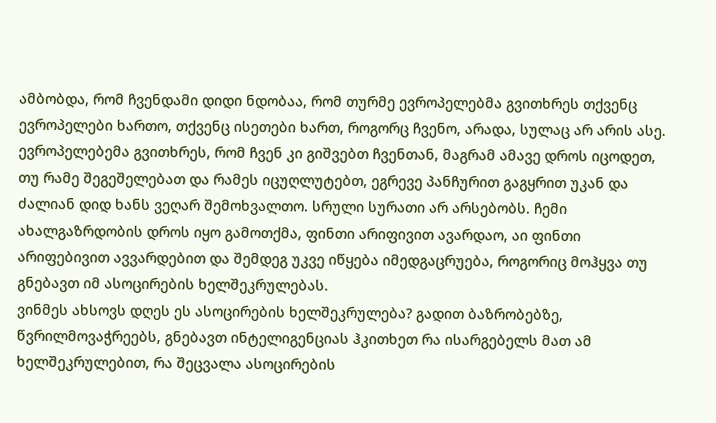ამბობდა, რომ ჩვენდამი დიდი ნდობაა, რომ თურმე ევროპელებმა გვითხრეს თქვენც ევროპელები ხართო, თქვენც ისეთები ხართ, როგორც ჩვენო, არადა, სულაც არ არის ასე.
ევროპელებემა გვითხრეს, რომ ჩვენ კი გიშვებთ ჩვენთან, მაგრამ ამავე დროს იცოდეთ, თუ რამე შეგეშელებათ და რამეს იცუღლუტებთ, ეგრევე პანჩურით გაგყრით უკან და ძალიან დიდ ხანს ვეღარ შემოხვალთო. სრული სურათი არ არსებობს. ჩემი ახალგაზრდობის დროს იყო გამოთქმა, ფინთი არიფივით ავარდაო, აი ფინთი არიფებივით ავვარდებით და შემდეგ უკვე იწყება იმედგაცრუება, როგორიც მოჰყვა თუ გნებავთ იმ ასოცირების ხელშეკრულებას.
ვინმეს ახსოვს დღეს ეს ასოცირების ხელშეკრულება? გადით ბაზრობებზე, წვრილმოვაჭრეებს, გნებავთ ინტელიგენციას ჰკითხეთ რა ისარგებელს მათ ამ ხელშეკრულებით, რა შეცვალა ასოცირების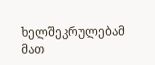ხელშეკრულებამ მათ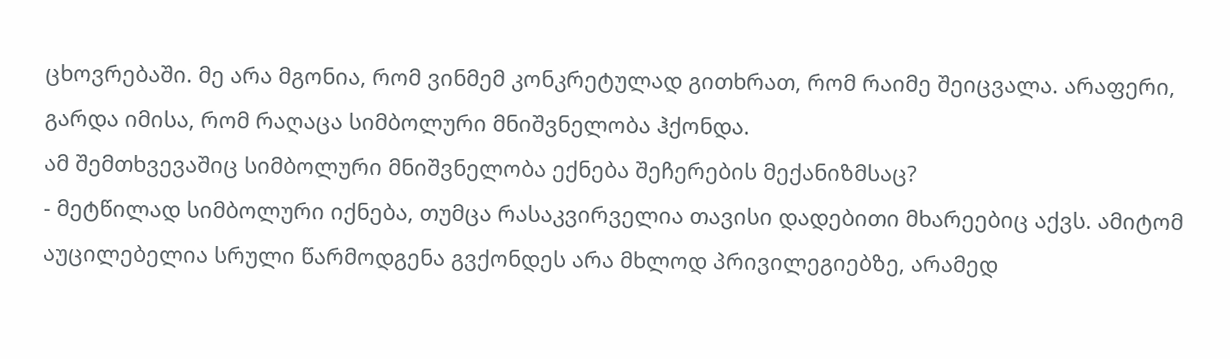ცხოვრებაში. მე არა მგონია, რომ ვინმემ კონკრეტულად გითხრათ, რომ რაიმე შეიცვალა. არაფერი, გარდა იმისა, რომ რაღაცა სიმბოლური მნიშვნელობა ჰქონდა.
ამ შემთხვევაშიც სიმბოლური მნიშვნელობა ექნება შეჩერების მექანიზმსაც?
- მეტწილად სიმბოლური იქნება, თუმცა რასაკვირველია თავისი დადებითი მხარეებიც აქვს. ამიტომ აუცილებელია სრული წარმოდგენა გვქონდეს არა მხლოდ პრივილეგიებზე, არამედ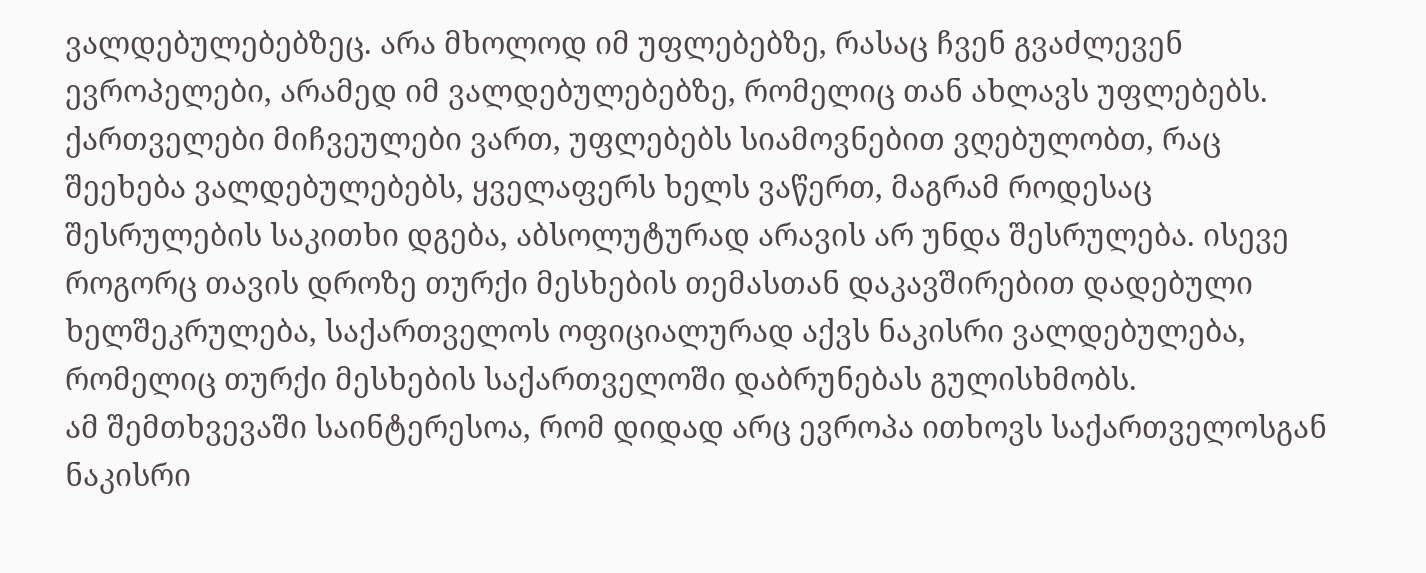ვალდებულებებზეც. არა მხოლოდ იმ უფლებებზე, რასაც ჩვენ გვაძლევენ ევროპელები, არამედ იმ ვალდებულებებზე, რომელიც თან ახლავს უფლებებს. ქართველები მიჩვეულები ვართ, უფლებებს სიამოვნებით ვღებულობთ, რაც შეეხება ვალდებულებებს, ყველაფერს ხელს ვაწერთ, მაგრამ როდესაც შესრულების საკითხი დგება, აბსოლუტურად არავის არ უნდა შესრულება. ისევე როგორც თავის დროზე თურქი მესხების თემასთან დაკავშირებით დადებული ხელშეკრულება, საქართველოს ოფიციალურად აქვს ნაკისრი ვალდებულება, რომელიც თურქი მესხების საქართველოში დაბრუნებას გულისხმობს.
ამ შემთხვევაში საინტერესოა, რომ დიდად არც ევროპა ითხოვს საქართველოსგან ნაკისრი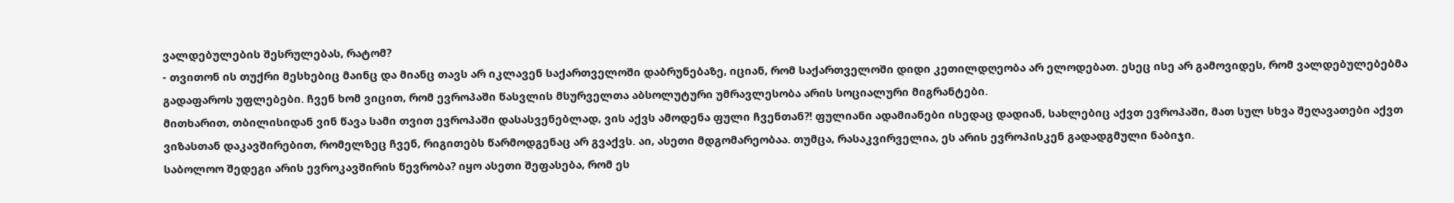ვალდებულების შესრულებას, რატომ?
- თვითონ ის თუქრი მესხებიც მაინც და მიანც თავს არ იკლავენ საქართველოში დაბრუნებაზე, იციან, რომ საქართველოში დიდი კეთილდღეობა არ ელოდებათ. ესეც ისე არ გამოვიდეს, რომ ვალდებულებებმა გადაფაროს უფლებები. ჩვენ ხომ ვიცით, რომ ევროპაში წასვლის მსურველთა აბსოლუტური უმრავლესობა არის სოციალური მიგრანტები.
მითხარით, თბილისიდან ვინ წავა სამი თვით ევროპაში დასასვენებლად, ვის აქვს ამოდენა ფული ჩვენთან?! ფულიანი ადამიანები ისედაც დადიან, სახლებიც აქვთ ევროპაში, მათ სულ სხვა შეღავათები აქვთ ვიზასთან დაკავშირებით, რომელზეც ჩვენ, რიგითებს წარმოდგენაც არ გვაქვს. აი, ასეთი მდგომარეობაა. თუმცა, რასაკვირველია, ეს არის ევროპისკენ გადადგმული ნაბიჯი.
საბოლოო შედეგი არის ევროკავშირის წევრობა? იყო ასეთი შეფასება, რომ ეს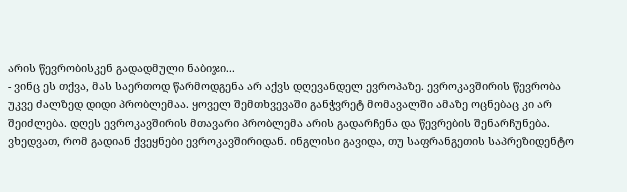არის წევრობისკენ გადადმული ნაბიჯი...
- ვინც ეს თქვა, მას საერთოდ წარმოდგენა არ აქვს დღევანდელ ევროპაზე. ევროკავშირის წევრობა უკვე ძალზედ დიდი პრობლემაა. ყოველ შემთხვევაში განჭვრეტ მომავალში ამაზე ოცნებაც კი არ შეიძლება. დღეს ევროკავშირის მთავარი პრობლემა არის გადარჩენა და წევრების შენარჩუნება. ვხედვათ, რომ გადიან ქვეყნები ევროკავშირიდან. ინგლისი გავიდა, თუ საფრანგეთის საპრეზიდენტო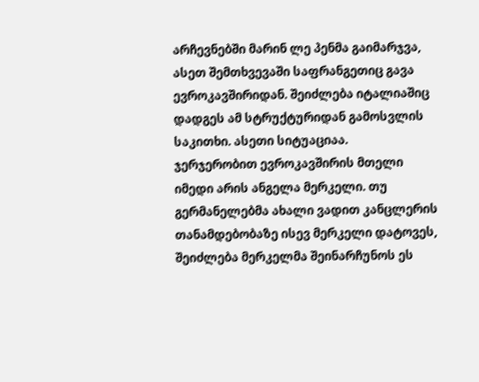არჩევნებში მარინ ლე პენმა გაიმარჯვა, ასეთ შემთხვევაში საფრანგეთიც გავა ევროკავშირიდან. შეიძლება იტალიაშიც დადგეს ამ სტრუქტურიდან გამოსვლის საკითხი. ასეთი სიტუაციაა.
ჯერჯერობით ევროკავშირის მთელი იმედი არის ანგელა მერკელი. თუ გერმანელებმა ახალი ვადით კანცლერის თანამდებობაზე ისევ მერკელი დატოვეს, შეიძლება მერკელმა შეინარჩუნოს ეს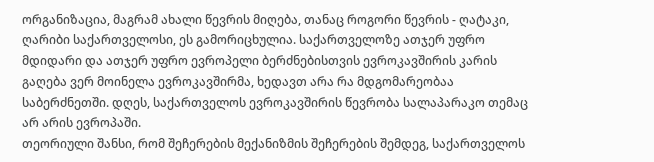ორგანიზაცია, მაგრამ ახალი წევრის მიღება, თანაც როგორი წევრის - ღატაკი, ღარიბი საქართველოსი, ეს გამორიცხულია. საქართველოზე ათჯერ უფრო მდიდარი და ათჯერ უფრო ევროპელი ბერძნებისთვის ევროკავშირის კარის გაღება ვერ მოინელა ევროკავშირმა, ხედავთ არა რა მდგომარეობაა საბერძნეთში. დღეს, საქართველოს ევროკავშირის წევრობა სალაპარაკო თემაც არ არის ევროპაში.
თეორიული შანსი, რომ შეჩერების მექანიზმის შეჩერების შემდეგ, საქართველოს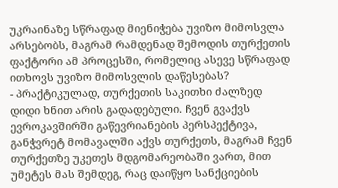უკრაინაზე სწრაფად მიენიჭება უვიზო მიმოსვლა არსებობს, მაგრამ რამდენად შემოდის თურქეთის ფაქტორი ამ პროცესში, რომელიც ასევე სწრაფად ითხოვს უვიზო მიმოსვლის დაწესებას?
- პრაქტიკულად, თურქეთის საკითხი ძალზედ დიდი ხნით არის გადადებული. ჩვენ გვაქვს ევროკავშირში გაწევრიანების პერსპექტივა, განჭვრეტ მომავალში აქვს თურქეთს, მაგრამ ჩვენ თურქეთზე უკეთეს მდგომარეობაში ვართ, მით უმეტეს მას შემდეგ, რაც დაიწყო სანქციების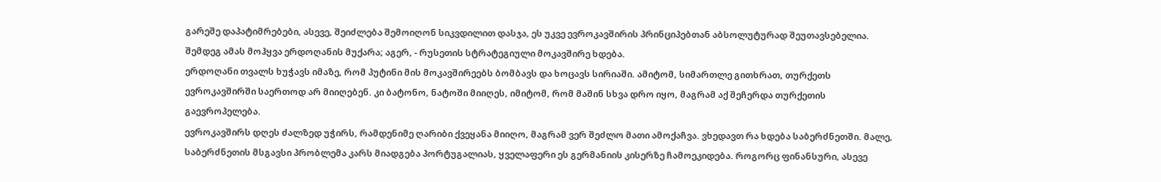გარეშე დაპატიმრებები, ასევე, შეიძლება შემოიღონ სიკვდილით დასჯა, ეს უკვე ევროკავშირის პრინციპებთან აბსოლუტურად შეუთავსებელია. შემდეგ ამას მოჰყვა ერდოღანის მუქარა; აგერ, - რუსეთის სტრატეგიული მოკავშირე ხდება.
ერდოღანი თვალს ხუჭავს იმაზე, რომ პუტინი მის მოკავშირეებს ბომბავს და ხოცავს სირიაში. ამიტომ, სიმართლე გითხრათ, თურქეთს ევროკავშირში საერთოდ არ მიიღებენ. კი ბატონო, ნატოში მიიღეს, იმიტომ, რომ მაშინ სხვა დრო იყო, მაგრამ აქ შეჩერდა თურქეთის გაევროპელება.
ევროკავშირს დღეს ძალზედ უჭირს, რამდენიმე ღარიბი ქვეყანა მიიღო, მაგრამ ვერ შეძლო მათი ამოქაჩვა. ვხედავთ რა ხდება საბერძნეთში. მალე, საბერძნეთის მსგავსი პრობლემა კარს მიადგება პორტუგალიას, ყველაფერი ეს გერმანიის კისერზე ჩამოეკიდება. როგორც ფინანსური, ასევე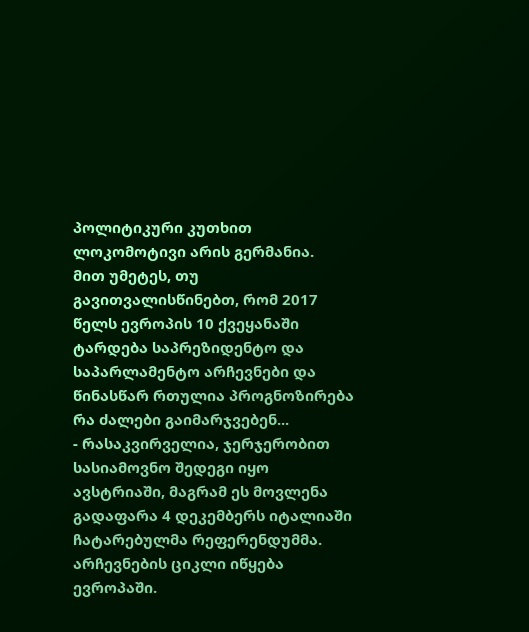პოლიტიკური კუთხით ლოკომოტივი არის გერმანია.
მით უმეტეს, თუ გავითვალისწინებთ, რომ 2017 წელს ევროპის 10 ქვეყანაში ტარდება საპრეზიდენტო და საპარლამენტო არჩევნები და წინასწარ რთულია პროგნოზირება რა ძალები გაიმარჯვებენ...
- რასაკვირველია, ჯერჯერობით სასიამოვნო შედეგი იყო ავსტრიაში, მაგრამ ეს მოვლენა გადაფარა 4 დეკემბერს იტალიაში ჩატარებულმა რეფერენდუმმა. არჩევნების ციკლი იწყება ევროპაში.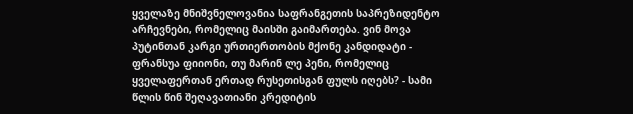ყველაზე მნიშვნელოვანია საფრანგეთის საპრეზიდენტო არჩევნები, რომელიც მაისში გაიმართება. ვინ მოვა პუტინთან კარგი ურთიერთობის მქონე კანდიდატი - ფრანსუა ფიიონი, თუ მარინ ლე პენი, რომელიც ყველაფერთან ერთად რუსეთისგან ფულს იღებს? - სამი წლის წინ შეღავათიანი კრედიტის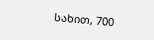სახით, 700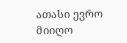ათასი ევრო მიიღო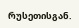რუსეთისგან.